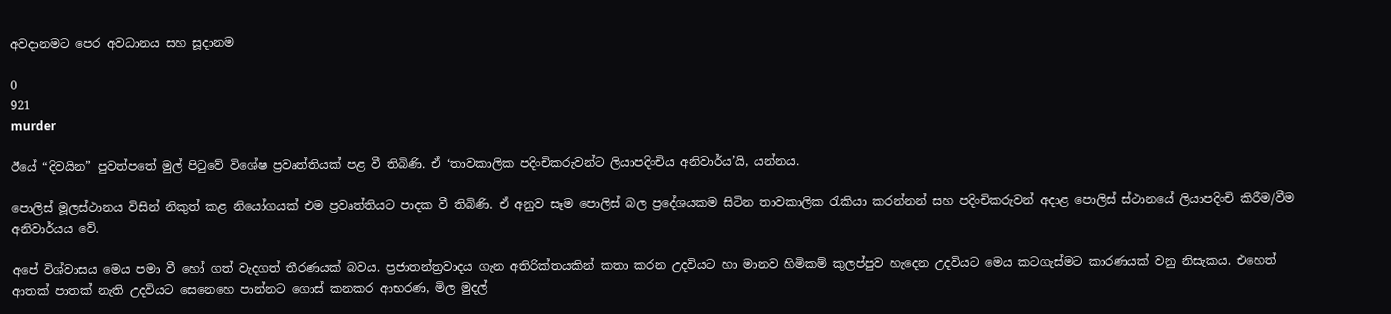අවදානමට පෙර අවධානය සහ සූදානම

0
921
murder

ඊයේ “දිවයින” පුවත්පතේ මුල් පිටුවේ විශේෂ ප්‍රවෘත්තියක්‌ පළ වී තිබිණි. ඒ ‘තාවකාලික පදිංචිකරුවන්ට ලියාපදිංචිය අනිවාර්ය’යි, යන්නය.

පොලිස්‌ මූලස්‌ථානය විසින් නිකුත් කළ නියෝගයක්‌ එම ප්‍රවෘත්තියට පාදක වී තිබිණි. ඒ අනුව සෑම පොලිස්‌ බල ප්‍රදේශයකම සිටින තාවකාලික රැකියා කරන්නන් සහ පදිංචිකරුවන් අදාළ පොලිස්‌ ස්‌ථානයේ ලියාපදිංචි කිරීම/වීම අනිවාර්යය වේ.

අපේ විශ්වාසය මෙය පමා වී හෝ ගත් වැදගත් තීරණයක්‌ බවය. ප්‍රජාතන්ත්‍රවාදය ගැන අතිරික්‌තයකින් කතා කරන උදවියට හා මානව හිමිකම් කුලප්පුව හැදෙන උදවියට මෙය කටගැස්‌මට කාරණයක්‌ වනු නිසැකය. එහෙත් ආතක්‌ පාතක්‌ නැති උදවියට සෙනෙහෙ පාන්නට ගොස්‌ කනකර ආභරණ, මිල මුදල්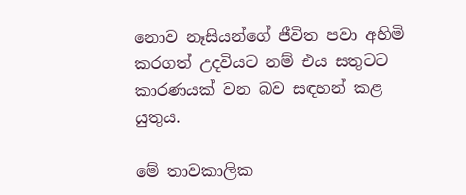නොව නෑසියන්ගේ ජීවිත පවා අහිමි කරගත් උදවියට නම් එය සතුටට කාරණයක්‌ වන බව සඳහන් කළ යුතුය.

මේ තාවකාලික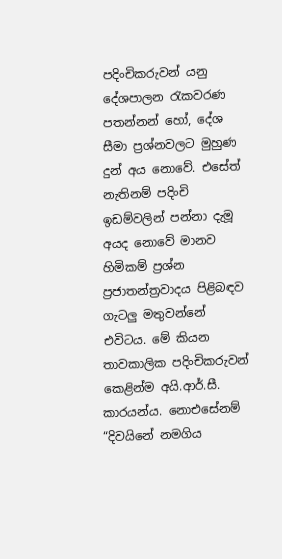පදිංචිකරුවන් යනු දේශපාලන රැකවරණ පතන්නන් හෝ, දේශ සීමා ප්‍රශ්නවලට මුහුණ දුන් අය නොවේ. එසේත් නැතිනම් පදිංචි ඉඩම්වලින් පන්නා දැමූ අයද නොවේ මානව හිමිකම් ප්‍රශ්න ප්‍රජාතන්ත්‍රවාදය පිළිබඳව ගැටලු මතුවන්නේ එවිටය. මේ කියන තාවකාලික පදිංචිකරුවන් කෙළින්ම අයි.ආර්.සී. කාරයන්ය. නොඑසේනම් “දිවයිනේ නමගිය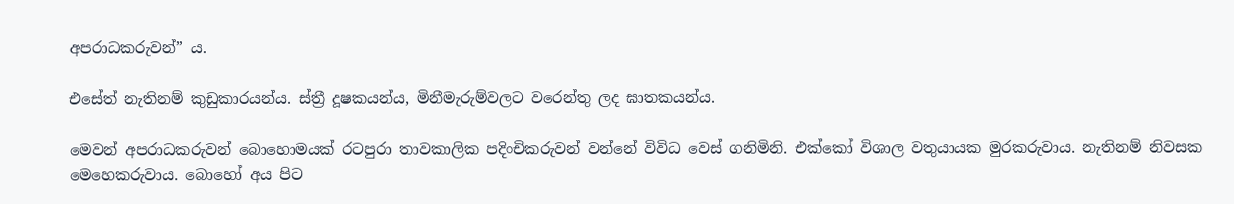අපරාධකරුවන්” ය.

එසේත් නැතිනම් කුඩුකාරයන්ය. ස්‌ත්‍රී දූෂකයන්ය, මිනීමැරුම්වලට වරෙන්තු ලද ඝාතකයන්ය.

මෙවන් අපරාධකරුවන් බොහොමයක්‌ රටපුරා තාවකාලික පදිංචිකරුවන් වන්නේ විවිධ වෙස්‌ ගනිමිනි. එක්‌කෝ විශාල වතුයායක මුරකරුවාය. නැතිනම් නිවසක මෙහෙකරුවාය. බොහෝ අය පිට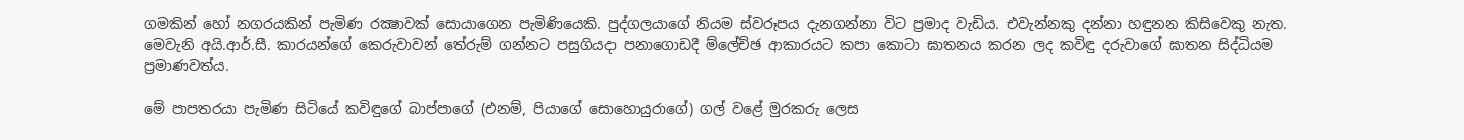ගමකින් හෝ නගරයකින් පැමිණ රක්‍ෂාවක්‌ සොයාගෙන පැමිණියෙකි. පුද්ගලයාගේ නියම ස්‌වරූපය දැනගන්නා විට ප්‍රමාද වැඩිය. එවැන්නකු දන්නා හඳුනන කිසිවෙකු නැත. මෙවැනි අයි.ආර්.සී. කාරයන්ගේ කෙරුවාවන් තේරුම් ගන්නට පසුගියදා පනාගොඩදී ම්ලේච්ඡ ආකාරයට කපා කොටා ඝාතනය කරන ලද කවිඳු දරුවාගේ ඝාතන සිද්ධියම ප්‍රමාණවත්ය.

මේ පාපතරයා පැමිණ සිටියේ කවිඳුගේ බාප්පාගේ (එනම්, පියාගේ සොහොයුරාගේ) ගල් වළේ මුරකරු ලෙස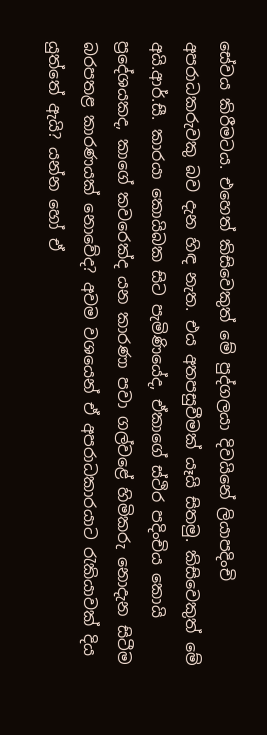සේවය කිරීමටය. එහෙත් කිසිවෙකුත් මේ පුද්ගලයා දිවයිනේ ලියාපදිංචි අපරාධකරුවකු බව දැන හිඳ නැත. එය අතපසුවීමක්‌ යෑයි සිතමු. කිසිවෙකුත් මේ අයි.ආර්.සී. කාරයා කොයිබක සිට පැමිණියේද, ඒකාගේ ස්‌ථිර පදිංචිය කොයි ප්‍රදේශයකද, කාගේ කවරෙක්‌ද යන කාරණා පවා ගල්වළේ හිමිකරු නොදැන සිටීම බරපතළ කාරණයක්‌ නොවේද? අවම වශයෙන් ඒ අපරාධකාරයාට රැකියාවක්‌ දිය යුත්තේ ඇයි? යන්න හෝ ඒ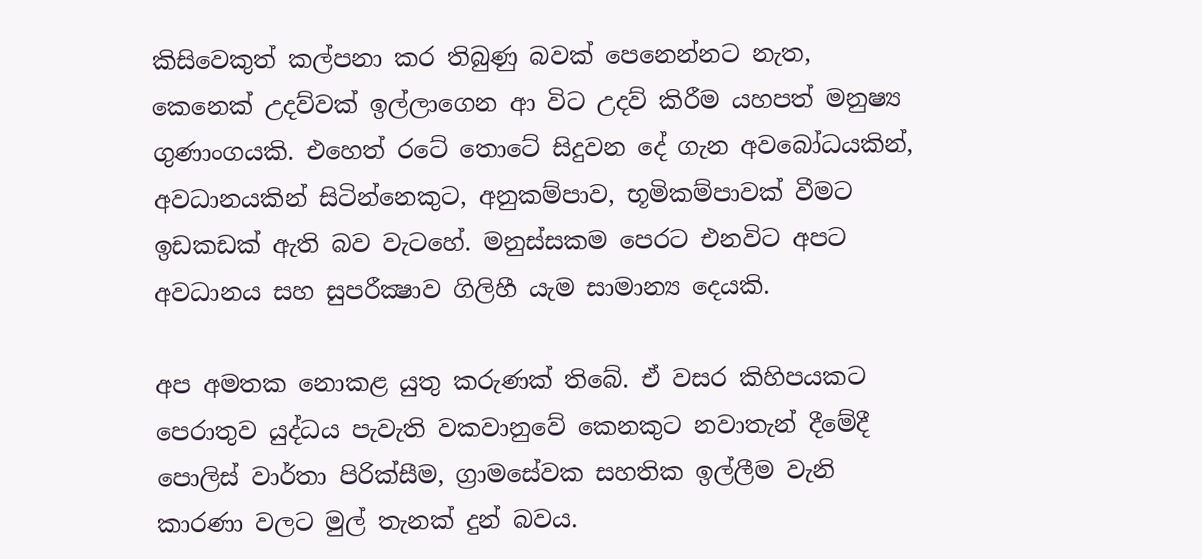කිසිවෙකුත් කල්පනා කර තිබුණු බවක්‌ පෙනෙන්නට නැත, කෙනෙක්‌ උදව්වක්‌ ඉල්ලාගෙන ආ විට උදව් කිරීම යහපත් මනුෂ්‍ය ගුණාංගයකි. එහෙත් රටේ තොටේ සිදුවන දේ ගැන අවබෝධයකින්, අවධානයකින් සිටින්නෙකුට, අනුකම්පාව, භූමිකම්පාවක්‌ වීමට ඉඩකඩක්‌ ඇති බව වැටහේ. මනුස්‌සකම පෙරට එනවිට අපට අවධානය සහ සුපරීක්‍ෂාව ගිලිහී යැම සාමාන්‍ය දෙයකි.

අප අමතක නොකළ යුතු කරුණක්‌ තිබේ. ඒ වසර කිහිපයකට පෙරාතුව යුද්ධය පැවැති වකවානුවේ කෙනකුට නවාතැන් දීමේදී පොලිස්‌ වාර්තා පිරික්‌සීම, ග්‍රාමසේවක සහතික ඉල්ලීම වැනි කාරණා වලට මුල් තැනක්‌ දුන් බවය.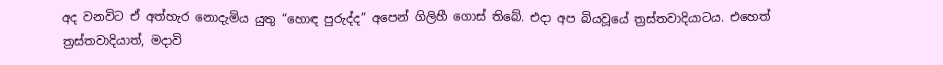අද වනවිට ඒ අත්හැර නොදැමිය යුතු “හොඳ පුරුද්ද” අපෙන් ගිලිහී ගොස්‌ තිබේ. එදා අප බියවූයේ ත්‍රස්‌තවාදියාටය. එහෙත් ත්‍රස්‌තවාදියාත්, මදාවි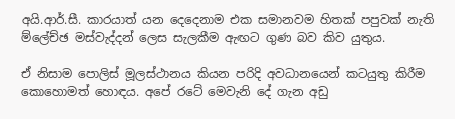අයි.ආර්.සී. කාරයාත් යන දෙදෙනාම එක සමානවම හිතක්‌ පපුවක්‌ නැති ම්ලේච්ඡ මස්‌වැද්දන් ලෙස සැලකීම ඇඟට ගුණ බව කිව යුතුය.

ඒ නිසාම පොලිස්‌ මූලස්‌ථානය කියන පරිදි අවධානයෙන් කටයුතු කිරීම කොහොමත් හොඳය. අපේ රටේ මෙවැනි දේ ගැන අඩු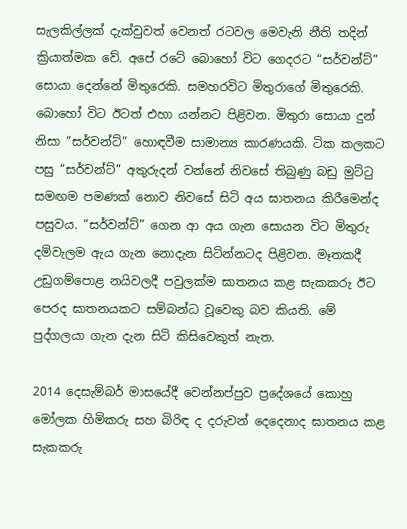සැලකිල්ලක්‌ දැක්‌වුවත් වෙනත් රටවල මෙවැනි නීති තදින් ක්‍රියාත්මක වේ. අපේ රටේ බොහෝ විට ගෙදරට “සර්වන්ට්‌” සොයා දෙන්නේ මිතුරෙකි. සමහරවිට මිතුරාගේ මිතුරෙකි. බොහෝ විට ඊටත් එහා යන්නට පිළිවන. මිතුරා සොයා දුන් නිසා “සර්වන්ට්‌” හොඳවීම සාමාන්‍ය කාරණයකි. ටික කලකට පසු “සර්වන්ට්‌” අතුරුදන් වන්නේ නිවසේ තිබුණු බඩු මුට්‌ටු සමඟම පමණක්‌ නොව නිවසේ සිටි අය ඝාතනය කිරීමෙන්ද පසුවය. “සර්වන්ට්‌” ගෙන ආ අය ගැන සොයන විට මිතුරු දම්වැලම ඇය ගැන නොදැන සිටින්නටද පිළිවන. මෑතකදී උඩුගම්පොළ නයිවලදී පවුලක්‌ම ඝාතනය කළ සැකකරු ඊට පෙරද ඝාතනයකට සම්බන්ධ වූවෙකු බව කියති. මේ පුද්ගලයා ගැන දැන සිටි කිසිවෙකුත් නැත.

2014 දෙසැම්බර් මාසයේදී වෙන්නප්පුව ප්‍රදේශයේ කොහු මෝලක හිමිකරු සහ බිරිඳ ද දරුවන් දෙදෙනාද ඝාතනය කළ සැකකරු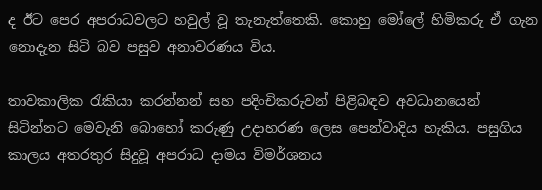ද ඊට පෙර අපරාධවලට හවුල් වූ තැනැත්තෙකි. කොහු මෝලේ හිමිකරු ඒ ගැන නොදැන සිටි බව පසුව අනාවරණය විය.

තාවකාලික රැකියා කරන්නන් සහ පදිංචිකරුවන් පිළිබඳව අවධානයෙන් සිටින්නට මෙවැනි බොහෝ කරුණු උදාහරණ ලෙස පෙන්වාදිය හැකිය. පසුගිය කාලය අතරතුර සිදුවූ අපරාධ දාමය විමර්ශනය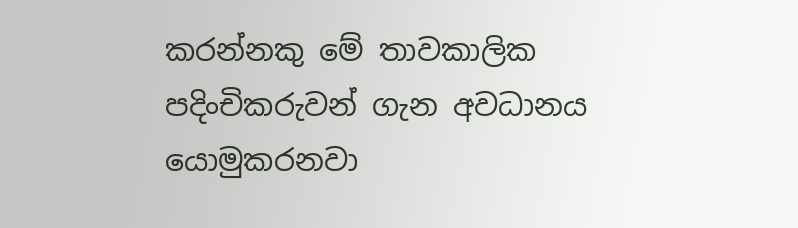කරන්නකු මේ තාවකාලික පදිංචිකරුවන් ගැන අවධානය යොමුකරනවා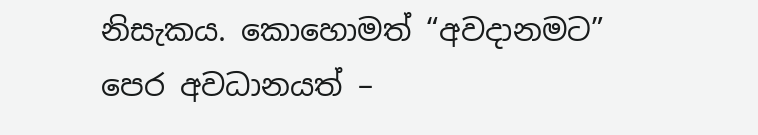නිසැකය. කොහොමත් “අවදානමට” පෙර අවධානයත් –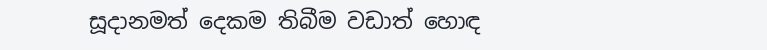සූදානමත් දෙකම තිබීම වඩාත් හොඳ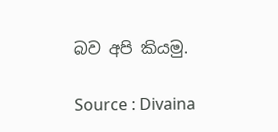බව අපි කියමු.

Source : Divaina